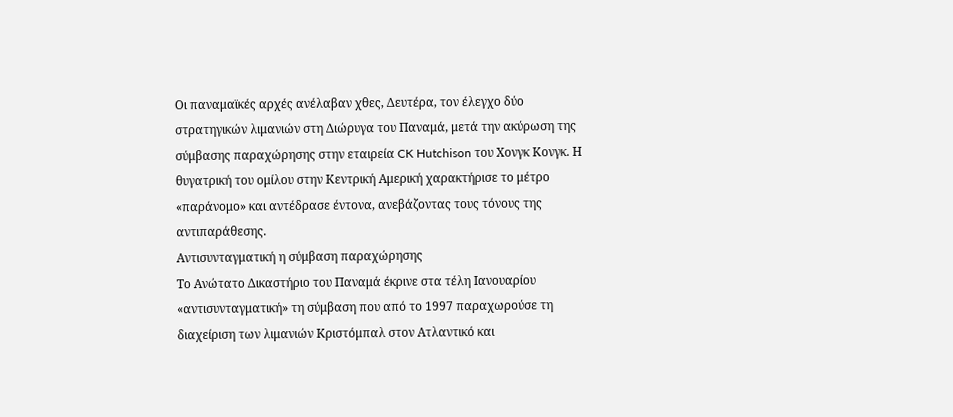Οι παναμαϊκές αρχές ανέλαβαν χθες, Δευτέρα, τον έλεγχο δύο στρατηγικών λιμανιών στη Διώρυγα του Παναμά, μετά την ακύρωση της σύμβασης παραχώρησης στην εταιρεία CK Hutchison του Χονγκ Κονγκ. Η θυγατρική του ομίλου στην Κεντρική Αμερική χαρακτήρισε το μέτρο «παράνομο» και αντέδρασε έντονα, ανεβάζοντας τους τόνους της αντιπαράθεσης.
Αντισυνταγματική η σύμβαση παραχώρησης
Το Ανώτατο Δικαστήριο του Παναμά έκρινε στα τέλη Ιανουαρίου «αντισυνταγματική» τη σύμβαση που από το 1997 παραχωρούσε τη διαχείριση των λιμανιών Κριστόμπαλ στον Ατλαντικό και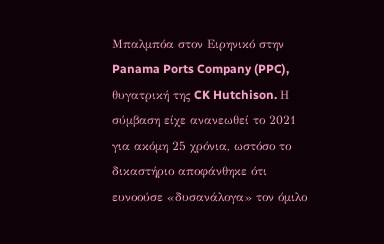Μπαλμπόα στον Ειρηνικό στην Panama Ports Company (PPC), θυγατρική της CK Hutchison. Η σύμβαση είχε ανανεωθεί το 2021 για ακόμη 25 χρόνια, ωστόσο το δικαστήριο αποφάνθηκε ότι ευνοούσε «δυσανάλογα» τον όμιλο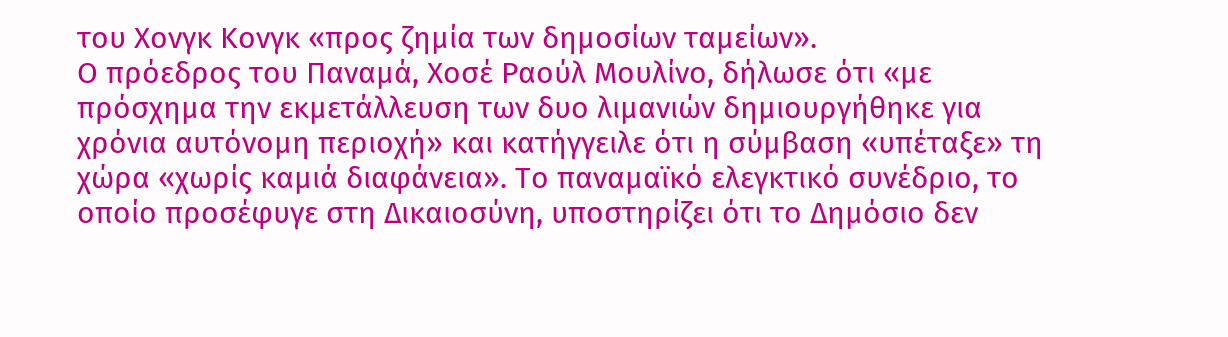του Χονγκ Κονγκ «προς ζημία των δημοσίων ταμείων».
Ο πρόεδρος του Παναμά, Χοσέ Ραούλ Μουλίνο, δήλωσε ότι «με πρόσχημα την εκμετάλλευση των δυο λιμανιών δημιουργήθηκε για χρόνια αυτόνομη περιοχή» και κατήγγειλε ότι η σύμβαση «υπέταξε» τη χώρα «χωρίς καμιά διαφάνεια». Το παναμαϊκό ελεγκτικό συνέδριο, το οποίο προσέφυγε στη Δικαιοσύνη, υποστηρίζει ότι το Δημόσιο δεν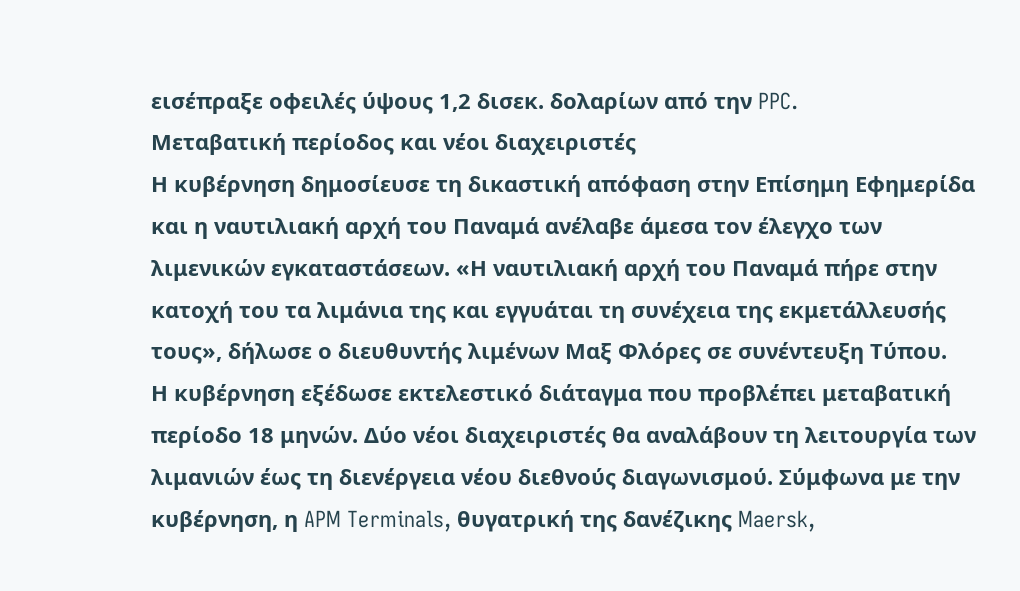εισέπραξε οφειλές ύψους 1,2 δισεκ. δολαρίων από την PPC.
Μεταβατική περίοδος και νέοι διαχειριστές
Η κυβέρνηση δημοσίευσε τη δικαστική απόφαση στην Επίσημη Εφημερίδα και η ναυτιλιακή αρχή του Παναμά ανέλαβε άμεσα τον έλεγχο των λιμενικών εγκαταστάσεων. «Η ναυτιλιακή αρχή του Παναμά πήρε στην κατοχή του τα λιμάνια της και εγγυάται τη συνέχεια της εκμετάλλευσής τους», δήλωσε ο διευθυντής λιμένων Μαξ Φλόρες σε συνέντευξη Τύπου.
Η κυβέρνηση εξέδωσε εκτελεστικό διάταγμα που προβλέπει μεταβατική περίοδο 18 μηνών. Δύο νέοι διαχειριστές θα αναλάβουν τη λειτουργία των λιμανιών έως τη διενέργεια νέου διεθνούς διαγωνισμού. Σύμφωνα με την κυβέρνηση, η APM Terminals, θυγατρική της δανέζικης Maersk,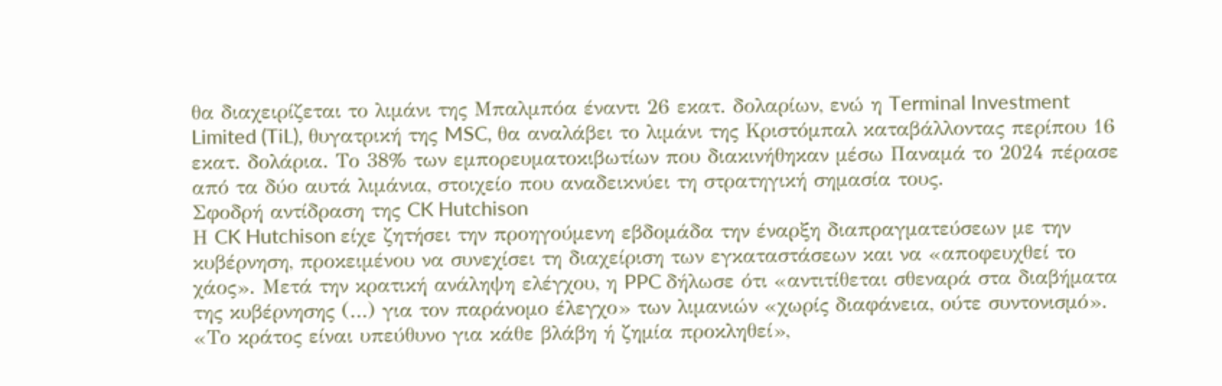θα διαχειρίζεται το λιμάνι της Μπαλμπόα έναντι 26 εκατ. δολαρίων, ενώ η Terminal Investment Limited (TiL), θυγατρική της MSC, θα αναλάβει το λιμάνι της Κριστόμπαλ καταβάλλοντας περίπου 16 εκατ. δολάρια. Το 38% των εμπορευματοκιβωτίων που διακινήθηκαν μέσω Παναμά το 2024 πέρασε από τα δύο αυτά λιμάνια, στοιχείο που αναδεικνύει τη στρατηγική σημασία τους.
Σφοδρή αντίδραση της CK Hutchison
Η CK Hutchison είχε ζητήσει την προηγούμενη εβδομάδα την έναρξη διαπραγματεύσεων με την κυβέρνηση, προκειμένου να συνεχίσει τη διαχείριση των εγκαταστάσεων και να «αποφευχθεί το χάος». Μετά την κρατική ανάληψη ελέγχου, η PPC δήλωσε ότι «αντιτίθεται σθεναρά στα διαβήματα της κυβέρνησης (…) για τον παράνομο έλεγχο» των λιμανιών «χωρίς διαφάνεια, ούτε συντονισμό».
«Το κράτος είναι υπεύθυνο για κάθε βλάβη ή ζημία προκληθεί»,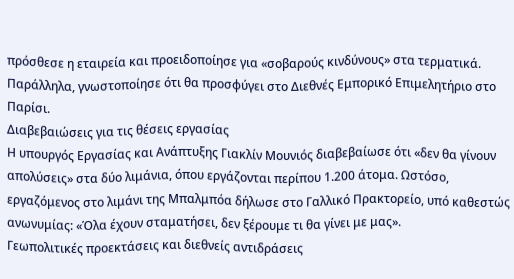πρόσθεσε η εταιρεία και προειδοποίησε για «σοβαρούς κινδύνους» στα τερματικά. Παράλληλα, γνωστοποίησε ότι θα προσφύγει στο Διεθνές Εμπορικό Επιμελητήριο στο Παρίσι.
Διαβεβαιώσεις για τις θέσεις εργασίας
Η υπουργός Εργασίας και Ανάπτυξης Γιακλίν Μουνιός διαβεβαίωσε ότι «δεν θα γίνουν απολύσεις» στα δύο λιμάνια, όπου εργάζονται περίπου 1.200 άτομα. Ωστόσο, εργαζόμενος στο λιμάνι της Μπαλμπόα δήλωσε στο Γαλλικό Πρακτορείο, υπό καθεστώς ανωνυμίας: «Όλα έχουν σταματήσει, δεν ξέρουμε τι θα γίνει με μας».
Γεωπολιτικές προεκτάσεις και διεθνείς αντιδράσεις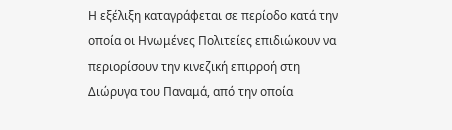Η εξέλιξη καταγράφεται σε περίοδο κατά την οποία οι Ηνωμένες Πολιτείες επιδιώκουν να περιορίσουν την κινεζική επιρροή στη Διώρυγα του Παναμά, από την οποία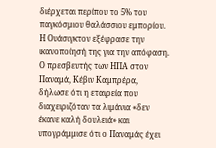διέρχεται περίπου το 5% του παγκόσμιου θαλάσσιου εμπορίου. Η Ουάσιγκτον εξέφρασε την ικανοποίησή της για την απόφαση. Ο πρεσβευτής των ΗΠΑ στον Παναμά, Κέβιν Καμπρέρα, δήλωσε ότι η εταιρεία που διαχειριζόταν τα λιμάνια «δεν έκανε καλή δουλειά» και υπογράμμισε ότι ο Παναμάς έχει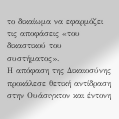το δικαίωμα να εφαρμόζει τις αποφάσεις «του δικαστικού του συστήματος».
Η απόφαση της Δικαιοσύνης προκάλεσε θετική αντίδραση στην Ουάσιγκτον και έντονη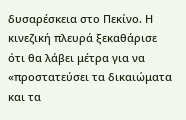δυσαρέσκεια στο Πεκίνο. Η κινεζική πλευρά ξεκαθάρισε ότι θα λάβει μέτρα για να «προστατεύσει τα δικαιώματα και τα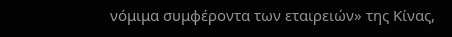νόμιμα συμφέροντα των εταιρειών» της Κίνας,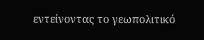εντείνοντας το γεωπολιτικό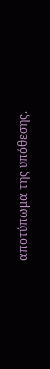αποτύπωμα της υπόθεσης.